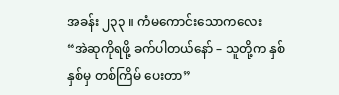အခန်း ၂၃၃ ။ ကံမကောင်းသောကလေး
“အဲဆုကိုရဖို့ ခက်ပါတယ်နော် – သူတို့က နှစ်နှစ်မှ တစ်ကြိမ် ပေးတာ”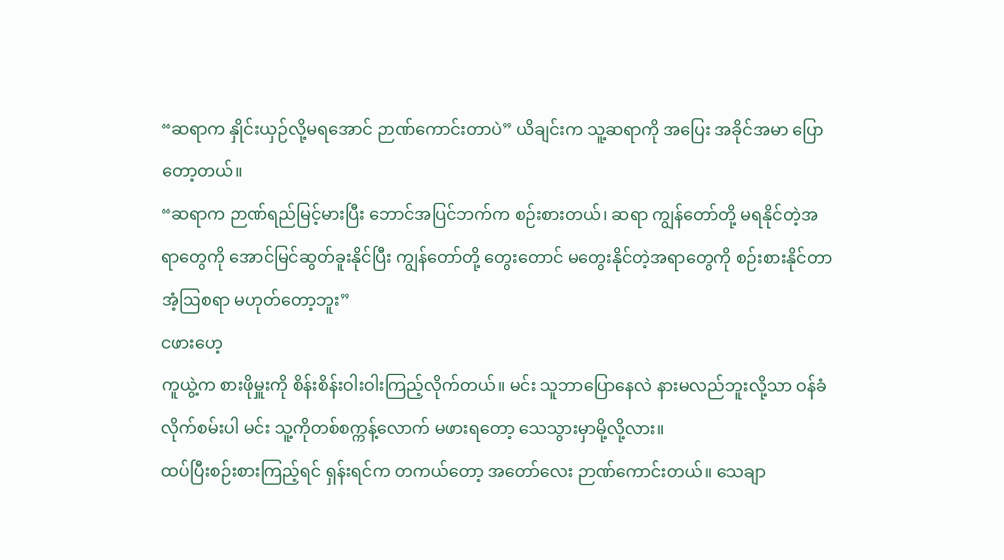“ဆရာက နှိုင်းယှဉ်လို့မရအောင် ဉာဏ်ကောင်းတာပဲ” ယိချင်းက သူ့ဆရာကို အပြေး အခိုင်အမာ ပြောတော့တယ်။
“ဆရာက ဉာဏ်ရည်မြင့်မားပြီး ဘောင်အပြင်ဘက်က စဉ်းစားတယ်၊ ဆရာ ကျွန်တော်တို့ မရနိုင်တဲ့အရာတွေကို အောင်မြင်ဆွတ်ခူးနိုင်ပြီး ကျွန်တော်တို့ တွေးတောင် မတွေးနိုင်တဲ့အရာတွေကို စဉ်းစားနိုင်တာ အံ့ဩစရာ မဟုတ်တော့ဘူး”
ငဖားဟေ့
ကူယွဲ့က စားဖိုမှူးကို စိန်းစိန်းဝါးဝါးကြည့်လိုက်တယ်။ မင်း သူဘာပြောနေလဲ နားမလည်ဘူးလို့သာ ဝန်ခံလိုက်စမ်းပါ မင်း သူ့ကိုတစ်စက္ကန့်လောက် မဖားရတော့ သေသွားမှာမို့လို့လား။
ထပ်ပြီးစဉ်းစားကြည့်ရင် ရှန်းရင်က တကယ်တော့ အတော်လေး ဉာဏ်ကောင်းတယ်။ သေချာ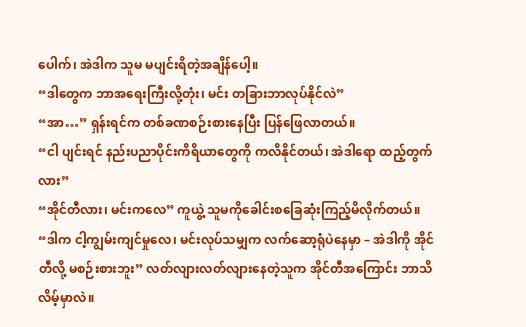ပေါက်၊ အဲဒါက သူမ မပျင်းရိတဲ့အချိန်ပေါ့။
“ဒါတွေက ဘာအရေးကြီးလို့တုံး၊ မင်း တခြားဘာလုပ်နိုင်လဲ”
“အာ…” ရှန်းရင်က တစ်ခဏစဉ်းစားနေပြီး ပြန်ဖြေလာတယ်။
“ငါ ပျင်းရင် နည်းပညာပိုင်းကိရိယာတွေကို ကလိနိုင်တယ်၊ အဲဒါရော ထည့်တွက်လား”
“အိုင်တီလား၊ မင်းကလေ” ကူယွဲ့ သူမကိုခေါင်းစခြေဆုံးကြည့်မိလိုက်တယ်။
“ဒါက ငါ့ကျွမ်းကျင်မှုလေ၊ မင်းလုပ်သမျှက လက်ဆော့ရုံပဲနေမှာ – အဲဒါကို အိုင်တီလို့ မစဉ်းစားဘူး” လတ်လျားလတ်လျားနေတဲ့သူက အိုင်တီအကြောင်း ဘာသိလိမ့်မှာလဲ။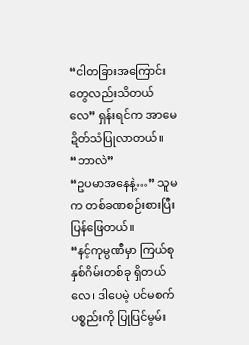“ငါတခြားအကြောင်းတွေလည်းသိတယ်လေ” ရှန်းရင်က အာမေဍိတ်သံပြုလာတယ်။
“ဘာလဲ”
“ဥပမာအနေနဲ့…” သူမက တစ်ခဏစဉ်းစားပြီး ပြန်ဖြေတယ်။
“နင့်ကုမ္ပဏီမှာ ကြယ်စုနှစ်ဂိမ်းတစ်ခု ရှိတယ်လေ၊ ဒါပေမဲ့ ပင်မစက်ပစ္စည်းကို ပြုပြင်မွမ်း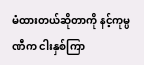မံထားတယ်ဆိုတာကို နင့်ကုမ္ပဏီက ငါးနှစ်ကြာ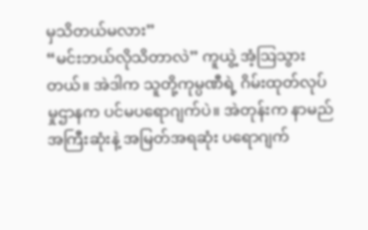မှသိတယ်မလား”
“မင်းဘယ်လိုသိတာလဲ” ကူယွဲ့ အံ့ဩသွားတယ်။ အဲဒါက သူတို့ကုမ္ပဏီရဲ့ ဂိမ်းထုတ်လုပ်မှုဌာနက ပင်မပရောဂျက်ပဲ။ အဲတုန်းက နာမည်အကြီးဆုံးနဲ့ အမြတ်အရဆုံး ပရောဂျက်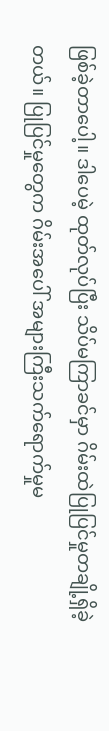ဖြစ်ခဲ့တာပေါ့။ ဒါပေမဲ့ ထုတ်လုပ်ပြီး သိပ်မကြာခင်မှာ ဂိမ်းထဲပြုပြင်မှုတချို့ရှိခဲ့တယ်။ ပြုပြင်မှုတွေက ဂိမ်းအပေါ် အများကြီးသက်ရောက်မှုမ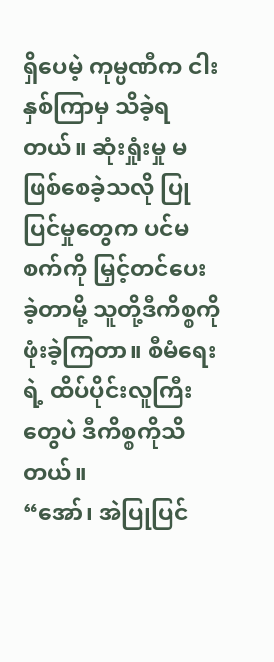ရှိပေမဲ့ ကုမ္ပဏီက ငါးနှစ်ကြာမှ သိခဲ့ရတယ်။ ဆုံးရှုံးမှု မဖြစ်စေခဲ့သလို ပြုပြင်မှုတွေက ပင်မစက်ကို မြှင့်တင်ပေးခဲ့တာမို့ သူတို့ဒီကိစ္စကိုဖုံးခဲ့ကြတာ။ စီမံရေးရဲ့ ထိပ်ပိုင်းလူကြီးတွေပဲ ဒီကိစ္စကိုသိတယ်။
“အော်၊ အဲပြုပြင်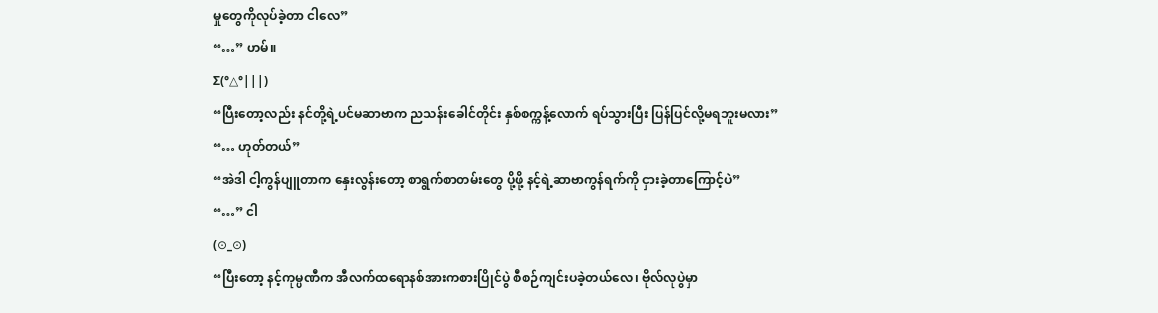မှုတွေကိုလုပ်ခဲ့တာ ငါလေ”
“…” ဟမ်။
Σ(°△°|||)
“ပြီးတော့လည်း နင်တို့ရဲ့ပင်မဆာဗာက ညသန်းခေါင်တိုင်း နှစ်စက္ကန့်လောက် ရပ်သွားပြီး ပြန်ပြင်လို့မရဘူးမလား”
“… ဟုတ်တယ်”
“အဲဒါ ငါ့ကွန်ပျူတာက နှေးလွန်းတော့ စာရွက်စာတမ်းတွေ ပို့ဖို့ နင့်ရဲ့ဆာဗာကွန်ရက်ကို ငှားခဲ့တာကြောင့်ပဲ”
“…” ငါ
(⊙_⊙)
“ပြီးတော့ နင့်ကုမ္ပဏီက အီလက်ထရောနစ်အားကစားပြိုင်ပွဲ စီစဉ်ကျင်းပခဲ့တယ်လေ၊ ဗိုလ်လုပွဲမှာ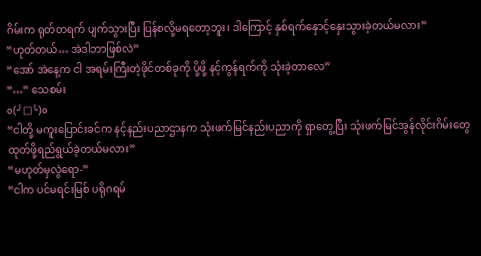ဂိမ်းက ရုတ်တရက် ပျက်သွားပြီး ပြန်စလို့မရတော့ဘူး၊ ဒါကြောင့် နှစ်ရက်နှောင့်နှေးသွားခဲ့တယ်မလား”
“ဟုတ်တယ်… အဲဒါဘာဖြစ်လဲ”
“အော် အဲနေ့က ငါ အရမ်းကြီးတဲ့ဖိုင်တစ်ခုကို ပို့ဖို့ နင့်ကွန်ရက်ကို သုံးခဲ့တာလေ”
“…” သေစမ်း
o(╯□╰)o
“ငါတို့ မကူးပြောင်းခင်က နင့်နည်းပညာဌာနက သုံးဖက်မြင်နည်းပညာကို ရှာတွေ့ပြီး သုံးဖက်မြင်အွန်လိုင်းဂိမ်းတွေ ထုတ်ဖို့ရည်ရွယ်ခဲ့တယ်မလား”
“မဟုတ်မှလွဲရော-”
“ငါက ပင်မရင်းမြစ် ပရိုဂရမ်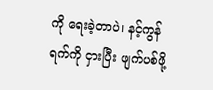ကို ရေးခဲ့တာပဲ၊ နင့်ကွန်ရက်ကို ငှားပြီး ဖျက်ပစ်ဖို့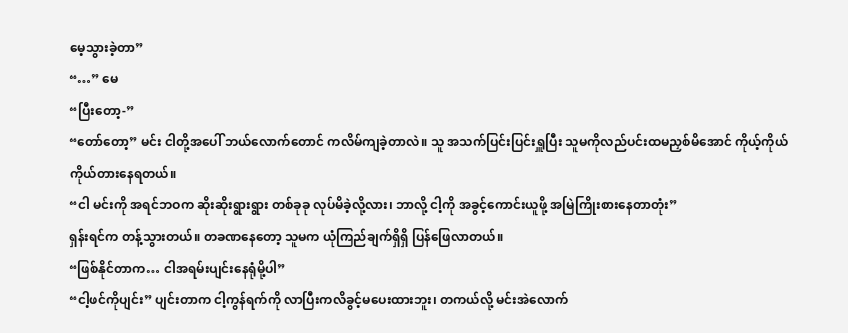မေ့သွားခဲ့တာ”
“…” မေ
“ပြီးတော့-”
“တော်တော့” မင်း ငါတို့အပေါ် ဘယ်လောက်တောင် ကလိမ်ကျခဲ့တာလဲ။ သူ အသက်ပြင်းပြင်းရှူပြီး သူမကိုလည်ပင်းထမညှစ်မိအောင် ကိုယ့်ကိုယ်ကိုယ်တားနေရတယ်။
“ငါ မင်းကို အရင်ဘဝက ဆိုးဆိုးရွားရွား တစ်ခုခု လုပ်မိခဲ့လို့လား၊ ဘာလို့ ငါ့ကို အခွင့်ကောင်းယူဖို့ အမြဲကြိုးစားနေတာတုံး”
ရှန်းရင်က တန့်သွားတယ်။ တခဏနေတော့ သူမက ယုံကြည်ချက်ရှိရှိ ပြန်ဖြေလာတယ်။
“ဖြစ်နိုင်တာက… ငါအရမ်းပျင်းနေရုံမို့ပါ”
“ငါ့ဖင်ကိုပျင်း” ပျင်းတာက ငါ့ကွန်ရက်ကို လာပြီးကလိခွင့်မပေးထားဘူး၊ တကယ်လို့ မင်းအဲလောက်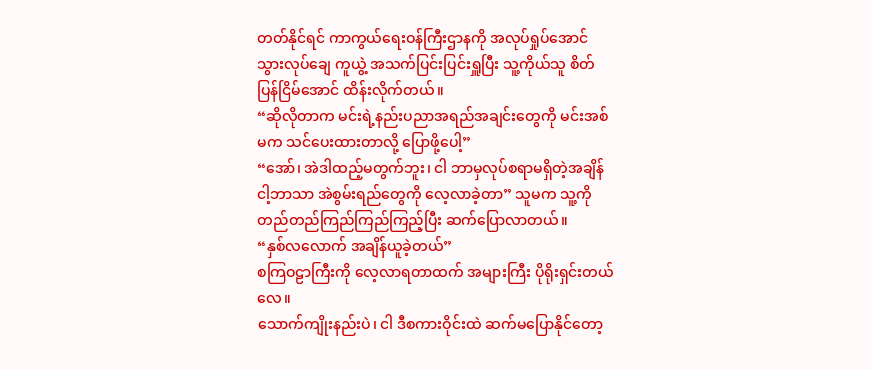တတ်နိုင်ရင် ကာကွယ်ရေးဝန်ကြီးဌာနကို အလုပ်ရှုပ်အောင်သွားလုပ်ချေ ကူယွဲ့ အသက်ပြင်းပြင်းရှူပြီး သူ့ကိုယ်သူ စိတ်ပြန်ငြိမ်အောင် ထိန်းလိုက်တယ်။
“ဆိုလိုတာက မင်းရဲ့နည်းပညာအရည်အချင်းတွေကို မင်းအစ်မက သင်ပေးထားတာလို့ ပြောဖို့ပေါ့”
“အော်၊ အဲဒါထည့်မတွက်ဘူး၊ ငါ ဘာမှလုပ်စရာမရှိတဲ့အချိန် ငါ့ဘာသာ အဲစွမ်းရည်တွေကို လေ့လာခဲ့တာ” သူမက သူ့ကို တည်တည်ကြည်ကြည်ကြည့်ပြီး ဆက်ပြောလာတယ်။
“နှစ်လလောက် အချိန်ယူခဲ့တယ်”
စကြဝဠာကြီးကို လေ့လာရတာထက် အများကြီး ပိုရိုးရှင်းတယ်လေ။
သောက်ကျိုးနည်းပဲ၊ ငါ ဒီစကားဝိုင်းထဲ ဆက်မပြောနိုင်တော့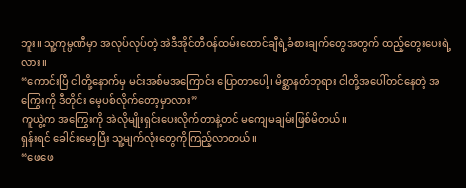ဘူး။ သူ့ကုမ္ပဏီမှာ အလုပ်လုပ်တဲ့ အဲဒီအိုင်တီဝန်ထမ်းထောင်ချီရဲ့ခံစားချက်တွေအတွက် ထည့်တွေးပေးရဲ့လား။
“ကောင်းပြီ ငါတို့နောက်မှ မင်းအစ်မအကြောင်း ပြောတာပေါ့၊ မိစ္ဆာနတ်ဘုရား ငါတို့အပေါ်တင်နေတဲ့ အကြွေးကို ဒီတိုင်း မေ့ပစ်လိုက်တော့မှာလား”
ကူယွဲ့က အကြွေးကို အဲလိုမျိုးရှင်းပေးလိုက်တာနဲ့တင် မကျေမချမ်းဖြစ်မိတယ်။
ရှန်းရင် ခေါင်းမော့ပြီး သူ့မျက်လုံးတွေကိုကြည့်လာတယ်။
“ဖေဖေ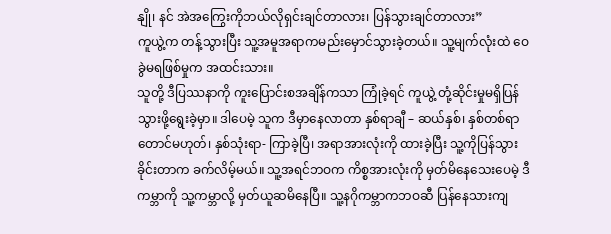နျို၊ နင် အဲအကြွေးကိုဘယ်လိုရှင်းချင်တာလား၊ ပြန်သွားချင်တာလား”
ကူယွဲ့က တန့်သွားပြီး သူ့အမူအရာကမည်းမှောင်သွားခဲ့တယ်။ သူ့မျက်လုံးထဲ ဝေခွဲမရဖြစ်မှုက အထင်းသား။
သူတို့ ဒီပြဿနာကို ကူးပြောင်းစအချိန်ကသာ ကြုံခဲ့ရင် ကူယွဲ့ တုံ့ဆိုင်းမှုမရှိပြန်သွားဖို့ရွေးခဲ့မှာ။ ဒါပေမဲ့ သူက ဒီမှာနေလာတာ နှစ်ရာချီ – ဆယ်နှစ်၊ နှစ်တစ်ရာတောင်မဟုတ်၊ နှစ်သုံးရာ- ကြာခဲ့ပြီ၊ အရာအားလုံးကို ထားခဲ့ပြီး သူ့ကိုပြန်သွားခိုင်းတာက ခက်လိမ့်မယ်။ သူ့အရင်ဘဝက ကိစ္စအားလုံးကို မှတ်မိနေသေးပေမဲ့ ဒီကမ္ဘာကို သူ့ကမ္ဘာလို့ မှတ်ယူဆမိနေပြီ။ သူ့နဂိုကမ္ဘာကဘဝဆီ ပြန်နေသားကျ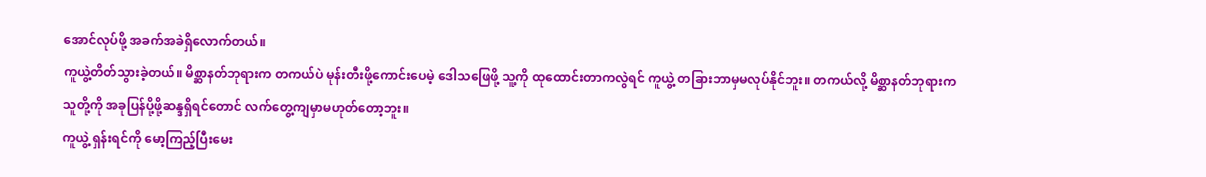အောင်လုပ်ဖို့ အခက်အခဲရှိလောက်တယ်။
ကူယွဲ့တိတ်သွားခဲ့တယ်။ မိစ္ဆာနတ်ဘုရားက တကယ်ပဲ မုန်းတီးဖို့ကောင်းပေမဲ့ ဒေါသဖြေဖို့ သူ့ကို ထုထောင်းတာကလွဲရင် ကူယွဲ့ တခြားဘာမှမလုပ်နိုင်ဘူး။ တကယ်လို့ မိစ္ဆာနတ်ဘုရားက သူတို့ကို အခုပြန်ပို့ဖို့ဆန္ဒရှိရင်တောင် လက်တွေ့ကျမှာမဟုတ်တော့ဘူး။
ကူယွဲ့ ရှန်းရင်ကို မော့ကြည့်ပြီးမေး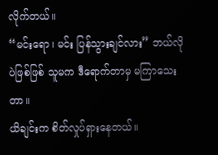လိုက်တယ်။
“မင်းရော၊ မင်း ပြန်သွားချင်လား” ဘယ်လိုပဲဖြစ်ဖြစ် သူမက ဒီရောက်တာမှ မကြာသေးတာ။
ယိချင်းက စိတ်လှုပ်ရှားနေတယ်။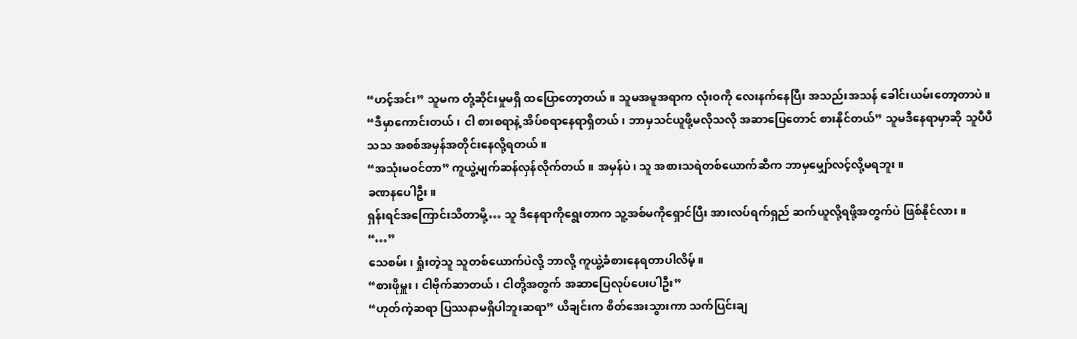“ဟင့်အင်း” သူမက တုံ့ဆိုင်းမှုမရှိ ထပြောတော့တယ်။ သူမအမူအရာက လုံးဝကို လေးနက်နေပြီး အသည်းအသန် ခေါင်းယမ်းတော့တာပဲ။
“ဒီမှာကောင်းတယ်၊ ငါ စားစရာနဲ့ အိပ်စရာနေရာရှိတယ်၊ ဘာမှသင်ယူဖို့မလိုသလို အဆာပြေတောင် စားနိုင်တယ်” သူမဒီနေရာမှာဆို သူပီပီသသ အစစ်အမှန်အတိုင်းနေလို့ရတယ်။
“အသုံးမဝင်တာ” ကူယွဲ့မျက်ဆန်လှန်လိုက်တယ်။ အမှန်ပဲ၊ သူ အစားသရဲတစ်ယောက်ဆီက ဘာမှမျှော်လင့်လို့မရဘူး။
ခဏနပေါဦး။
ရှန်းရင်အကြောင်းသိတာမို့… သူ ဒီနေရာကိုရွေးတာက သူ့အစ်မကိုရှောင်ပြီး အားလပ်ရက်ရှည် ဆက်ယူလို့ရဖို့အတွက်ပဲ ဖြစ်နိုင်လား။
“…”
သေစမ်း၊ ရှုံးတဲ့သူ သူတစ်ယောက်ပဲလို့ ဘာလို့ ကူယွဲ့ခံစားနေရတာပါလိမ့်။
“စားဖိုမှူး၊ ငါဗိုက်ဆာတယ်၊ ငါတို့အတွက် အဆာပြေလုပ်ပေးပါဦး”
“ဟုတ်ကဲ့ဆရာ ပြဿနာမရှိပါဘူးဆရာ” ယိချင်းက စိတ်အေးသွားကာ သက်ပြင်းချ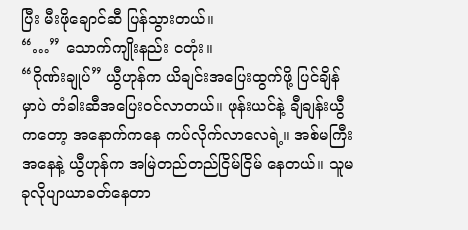ပြီး မီးဖိုချောင်ဆီ ပြန်သွားတယ်။
“…” သောက်ကျိုးနည်း ငတုံး။
“ဂိုဏ်းချုပ်” ယွီဟုန်က ယိချင်းအပြေးထွက်ဖို့ ပြင်ချိန်မှာပဲ တံခါးဆီအပြေးဝင်လာတယ်။ ဖုန်းယင်နဲ့ ချီချန်းယွီကတော့ အနောက်ကနေ ကပ်လိုက်လာလေရဲ့။ အစ်မကြီးအနေနဲ့ ယွီဟုန်က အမြဲတည်တည်ငြိမ်ငြိမ် နေတယ်။ သူမ ခုလိုပျာယာခတ်နေတာ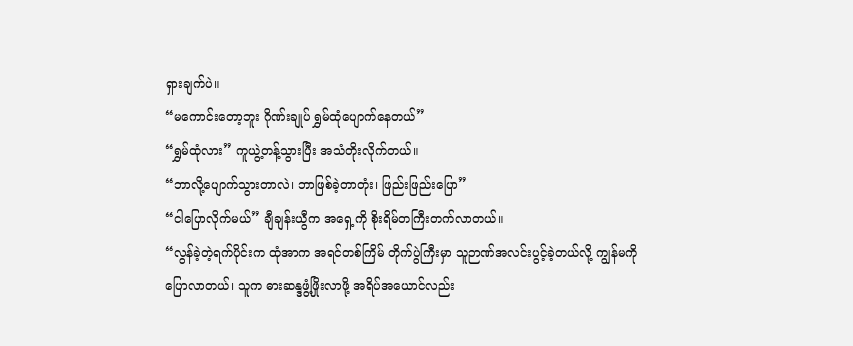ရှားချက်ပဲ။
“မကောင်းတော့ဘူး ဂိုဏ်းချုပ် ရွှမ်ထုံပျောက်နေတယ်”
“ရွှမ်ထုံလား” ကူယွဲ့တန့်သွားပြီး အသံတိုးလိုက်တယ်။
“ဘာလို့ပျောက်သွားတာလဲ၊ ဘာဖြစ်ခဲ့တာတုံး၊ ဖြည်းဖြည်းပြော”
“ငါပြောလိုက်မယ်” ချီချန်းယွီက အရှေ့ကို စိုးရိမ်တကြီးတက်လာတယ်။
“လွန်ခဲ့တဲ့ရက်ပိုင်းက ထုံအာက အရင်တစ်ကြိမ် တိုက်ပွဲကြီးမှာ သူဉာဏ်အလင်းပွင့်ခဲ့တယ်လို့ ကျွန်မကို ပြောလာတယ်၊ သူက ဓားဆန္ဒဖွံ့ဖြိုးလာဖို့ အရိပ်အယောင်လည်း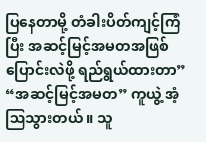ပြနေတာမို့ တံခါးပိတ်ကျင့်ကြံပြီး အဆင့်မြင့်အမတအဖြစ် ပြောင်းလဲဖို့ ရည်ရွယ်ထားတာ”
“အဆင့်မြင့်အမတ” ကူယွဲ့ အံ့ဩသွားတယ်။ သူ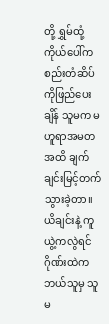တို့ ရွှမ်ထုံ့ကိုယ်ပေါ်က စည်းတံဆိပ်ကိုဖြည်ပေးချိန် သူမက မဟူရာအမတအထိ ချက်ချင်းမြင့်တက်သွားခဲ့တာ။ ယိချင်းနဲ့ ကူယွဲ့ကလွဲရင် ဂိုဏ်းထဲက ဘယ်သူမှ သူမ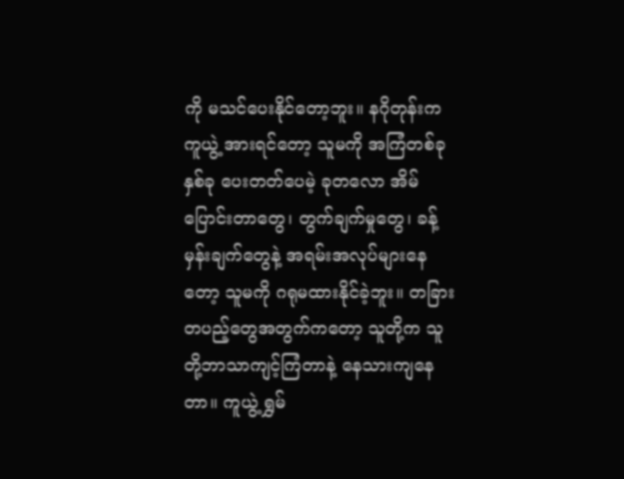ကို မသင်ပေးနိုင်တော့ဘူး။ နဂိုတုန်းက ကူယွဲ့ အားရင်တော့ သူမကို အကြံတစ်ခုနှစ်ခု ပေးတတ်ပေမဲ့ ခုတလော အိမ်ပြောင်းတာတွေ၊ တွက်ချက်မှုတွေ၊ ခန့်မှန်းချက်တွေနဲ့ အရမ်းအလုပ်များနေတော့ သူမကို ဂရုမထားနိုင်ခဲ့ဘူး။ တခြားတပည့်တွေအတွက်ကတော့ သူတို့က သူတို့ဘာသာကျင့်ကြံတာနဲ့ နေသားကျနေတာ။ ကူယွဲ့ ရွှမ်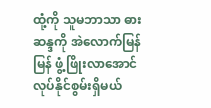ထုံ့ကို သူမဘာသာ ဓားဆန္ဒကို အဲလောက်မြန်မြန် ဖွံ့ဖြိုးလာအောင် လုပ်နိုင်စွမ်းရှိမယ်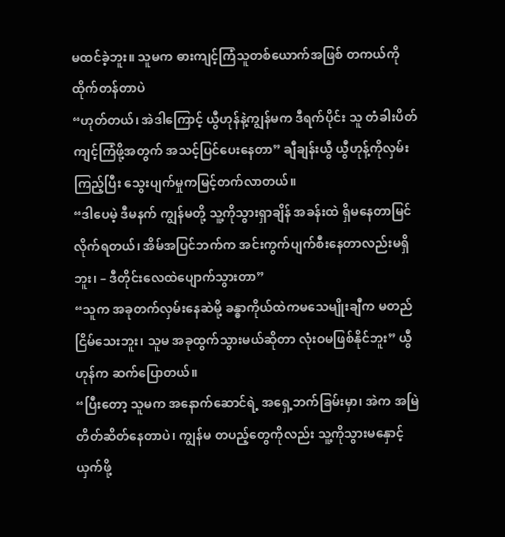မထင်ခဲ့ဘူး။ သူမက ဓားကျင့်ကြံသူတစ်ယောက်အဖြစ် တကယ်ကို ထိုက်တန်တာပဲ
“ဟုတ်တယ်၊ အဲဒါကြောင့် ယွီဟုန်နဲ့ကျွန်မက ဒီရက်ပိုင်း သူ တံခါးပိတ်ကျင့်ကြံဖို့အတွက် အသင့်ပြင်ပေးနေတာ” ချီချန်းယွီ ယွီဟုန့်ကိုလှမ်းကြည့်ပြီး သွေးပျက်မှုကမြင့်တက်လာတယ်။
“ဒါပေမဲ့ ဒီမနက် ကျွန်မတို့ သူ့ကိုသွားရှာချိန် အခန်းထဲ ရှိမနေတာမြင်လိုက်ရတယ်၊ အိမ်အပြင်ဘက်က အင်းကွက်ပျက်စီးနေတာလည်းမရှိဘူး၊ – ဒီတိုင်းလေထဲပျောက်သွားတာ”
“သူက အခုတက်လှမ်းနေဆဲမို့ ခန္ဓာကိုယ်ထဲကမသေမျိုးချီက မတည်ငြိမ်သေးဘူး၊ သူမ အခုထွက်သွားမယ်ဆိုတာ လုံးဝမဖြစ်နိုင်ဘူး” ယွီဟုန်က ဆက်ပြောတယ်။
“ပြီးတော့ သူမက အနောက်ဆောင်ရဲ့ အရှေ့ဘက်ခြမ်းမှာ၊ အဲက အမြဲတိတ်ဆိတ်နေတာပဲ၊ ကျွန်မ တပည့်တွေကိုလည်း သူ့ကိုသွားမနှောင့်ယှက်ဖို့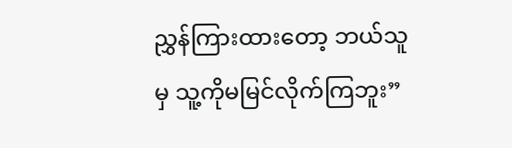ညွှန်ကြားထားတော့ ဘယ်သူမှ သူ့ကိုမမြင်လိုက်ကြဘူး”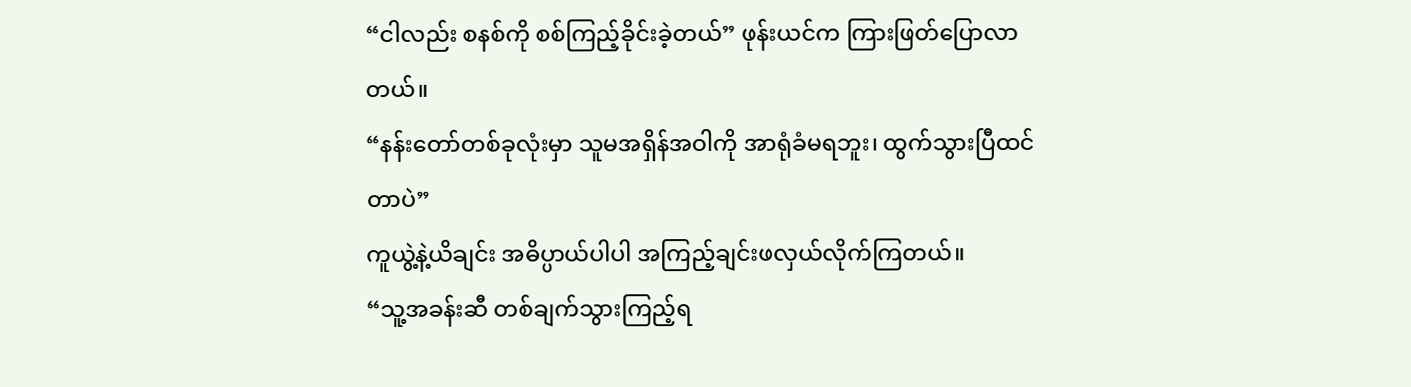“ငါလည်း စနစ်ကို စစ်ကြည့်ခိုင်းခဲ့တယ်” ဖုန်းယင်က ကြားဖြတ်ပြောလာတယ်။
“နန်းတော်တစ်ခုလုံးမှာ သူမအရှိန်အဝါကို အာရုံခံမရဘူး၊ ထွက်သွားပြီထင်တာပဲ”
ကူယွဲ့နဲ့ယိချင်း အဓိပ္ပာယ်ပါပါ အကြည့်ချင်းဖလှယ်လိုက်ကြတယ်။
“သူ့အခန်းဆီ တစ်ချက်သွားကြည့်ရ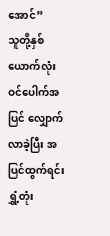အောင်”
သူတို့နှစ်ယောက်လုံး ဝင်ပေါက်အပြင် လျှောက်လာခဲ့ပြီး အပြင်ထွက်ရင်း ရွှံ့တုံး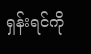ရှန်းရင်ကို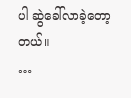ပါ ဆွဲခေါ်လာခဲ့တော့တယ်။
…